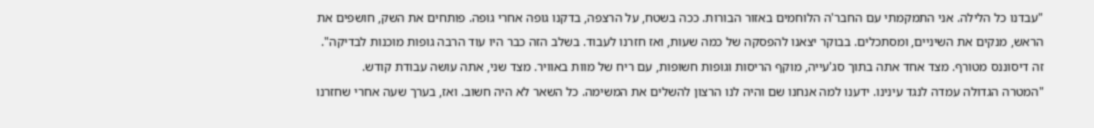"עבדנו כל הלילה. אני התמקמתי עם החבר'ה הלוחמים באזור הבורות. ככה בשטח, על הרצפה, בדקנו גופה אחרי גופה. פותחים את השק, חושפים את הראש, מנקים את השיניים, ומסתכלים. בבוקר יצאנו להפסקה של כמה שעות, ואז חזרנו לעבוד. בשלב הזה כבר היו עוד הרבה גופות מוכנות לבדיקה".
זה דיסוננס מטורף. מצד אחד אתה בתוך סג'עייה, מוקף הריסות וגופות חשופות, עם ריח של מוות באוויר. מצד שני, אתה עושה עבודת קודש.
"המטרה הגדולה עמדה לנגד עינינו. ידענו למה אנחנו שם והיה לנו הרצון להשלים את המשימה. כל השאר לא היה חשוב. ואז, בערך שעה אחרי שחזרנו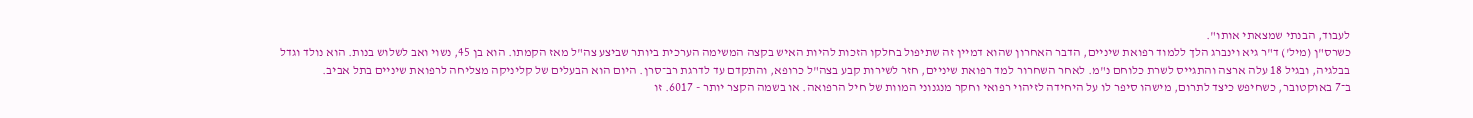לעבוד, הבנתי שמצאתי אותו".
כשרס"ן (מיל') ד"ר גיא וינברג הלך ללמוד רפואת שיניים, הדבר האחרון שהוא דמיין זה שתיפול בחלקו הזכות להיות האיש בקצה המשימה הערכית ביותר שביצע צה"ל מאז הקמתו. הוא בן 45, נשוי ואב לשלוש בנות. הוא נולד וגדל בבלגיה, ובגיל 18 עלה ארצה והתגייס לשרת כלוחם נ"מ. לאחר השחרור למד רפואת שיניים, חזר לשירות קבע בצה"ל כרופא, והתקדם עד לדרגת רב־סרן. היום הוא הבעלים של קליניקה מצליחה לרפואת שיניים בתל אביב.
ב־7 באוקטובר, כשחיפש כיצד לתרום, מישהו סיפר לו על היחידה לזיהוי רפואי וחקר מנגנוני המוות של חיל הרפואה. או בשמה הקצר יותר - 6017. זו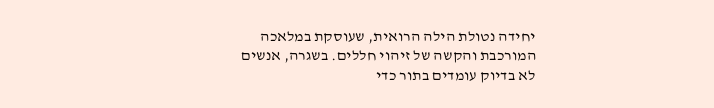יחידה נטולת הילה הרואית, שעוסקת במלאכה המורכבת והקשה של זיהוי חללים. בשגרה, אנשים לא בדיוק עומדים בתור כדי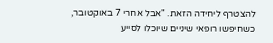להצטרף ליחידה הזאת. "אבל אחרי 7 באוקטובר, כשחיפשו רופאי שיניים שיוכלו לסייע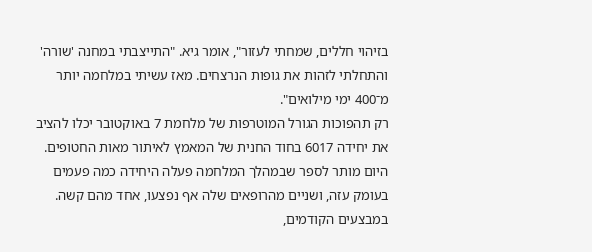בזיהוי חללים, שמחתי לעזור", אומר גיא. "התייצבתי במחנה 'שורה' והתחלתי לזהות את גופות הנרצחים. מאז עשיתי במלחמה יותר מ־400 ימי מילואים".
רק תהפוכות הגורל המוטרפות של מלחמת 7 באוקטובר יכלו להציב את יחידה 6017 בחוד החנית של המאמץ לאיתור מאות החטופים. היום מותר לספר שבמהלך המלחמה פעלה היחידה כמה פעמים בעומק עזה, ושניים מהרופאים שלה אף נפצעו, אחד מהם קשה. במבצעים הקודמים,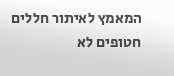המאמץ לאיתור חללים חטופים לא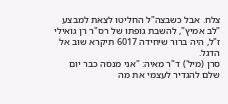צלח. אבל כשבצה"ל החליטו לצאת למבצע "לב אמיץ", להשבת גופתו של רס"ר רן גואילי ז"ל, היה ברור שיחידה 6017 תיקרא שוב אל הדגל.
סרן (מיל') ד"ר מאיה: "אני מנסה כבר יום שלם להגדיר לעצמי את מה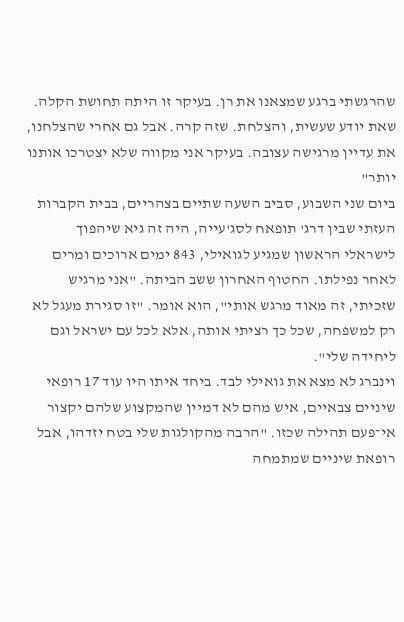שהרגשתי ברגע שמצאנו את רן. בעיקר זו היתה תחושת הקלה. שאת יודע שעשית, והצלחת. שזה קרה. אבל גם אחרי שהצלחנו, את עדיין מרגישה עצובה. בעיקר אני מקווה שלא יצטרכו אותנו יותר"
ביום שני השבוע, סביב השעה שתיים בצהריים, בבית הקברות העזתי שבין דרג' תופאח לסג'עייה, היה זה גיא שיהפוך לישראלי הראשון שמגיע לגואילי, 843 ימים ארוכים ומרים לאחר נפילתו. החטוף האחרון ששב הביתה. "אני מרגיש שזכיתי, זה מאוד מרגש אותי", הוא אומר. "זו סגירת מעגל לא רק למשפחה, שכל כך רציתי אותה, אלא לכל עם ישראל וגם ליחידה שלי".
וינברג לא מצא את גואילי לבד. ביחד איתו היו עוד 17 רופאי שיניים צבאיים, איש מהם לא דמיין שהמקצוע שלהם יקצור אי־פעם תהילה שכזו. "הרבה מהקולגות שלי בטח יזדהו, אבל רופאת שיניים שמתמחה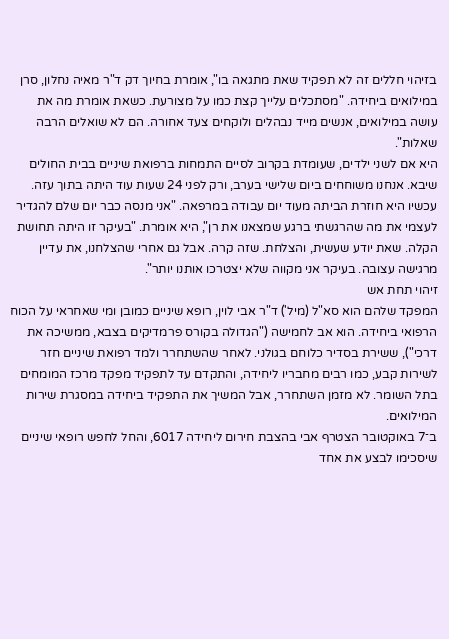בזיהוי חללים זה לא תפקיד שאת מתגאה בו", אומרת בחיוך דק ד"ר מאיה נחלון, סרן במילואים ביחידה. "מסתכלים עלייך קצת כמו על מצורעת. כשאת אומרת מה את עושה במילואים, אנשים מייד נבהלים ולוקחים צעד אחורה. הם לא שואלים הרבה שאלות".
היא אם לשני ילדים, שעומדת בקרוב לסיים התמחות ברפואת שיניים בבית החולים שיבא. אנחנו משוחחים ביום שלישי בערב, ורק לפני 24 שעות עוד היתה בתוך עזה. עכשיו היא חוזרת הביתה מעוד יום עבודה במרפאה. "אני מנסה כבר יום שלם להגדיר לעצמי את מה שהרגשתי ברגע שמצאנו את רן", היא אומרת. "בעיקר זו היתה תחושת הקלה. שאת יודע שעשית, והצלחת. שזה קרה. אבל גם אחרי שהצלחנו, את עדיין מרגישה עצובה. בעיקר אני מקווה שלא יצטרכו אותנו יותר".
זיהוי תחת אש
המפקד שלהם הוא סא"ל (מיל') ד"ר אבי לוין, רופא שיניים כמובן ומי שאחראי על הכוח הרפואי ביחידה. הוא אב לחמישה ("הגדולה בקורס פרמדיקים בצבא, ממשיכה את דרכי"), ששירת בסדיר כלוחם בגולני. לאחר שהשתחרר ולמד רפואת שיניים חזר לשירות קבע, כמו רבים מחבריו ליחידה, והתקדם עד לתפקיד מפקד מרכז המומחים בתל השומר. לא מזמן השתחרר, אבל המשיך את התפקיד ביחידה במסגרת שירות המילואים.
ב־7 באוקטובר הצטרף אבי בהצבת חירום ליחידה 6017, והחל לחפש רופאי שיניים שיסכימו לבצע את אחד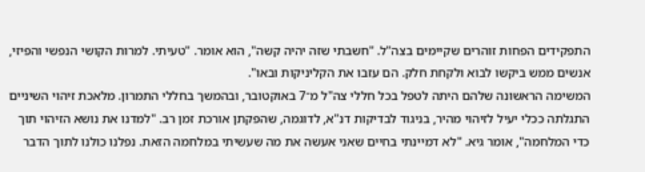התפקידים הפחות זוהרים שקיימים בצה"ל. "חשבתי שזה יהיה קשה", הוא אומר. "טעיתי. למרות הקושי הנפשי והפיזי, אנשים ממש ביקשו לבוא ולקחת חלק. הם עזבו את הקליניקות ובאו".
המשימה הראשונה שלהם היתה לטפל בכל חללי צה"ל מ־7 באוקטובר, ובהמשך בחללי התמרון. מלאכת זיהוי השיניים התגלתה ככלי יעיל לזיהוי מהיר, בניגוד לבדיקות דנ"א, לדוגמה, שהפקתן אורכת זמן רב. "למדנו את נושא הזיהוי תוך כדי המלחמה", אומר גיא. "לא דמיינתי בחיים שאני אעשה את מה שעשיתי במלחמה הזאת. נפלנו כולנו לתוך הדבר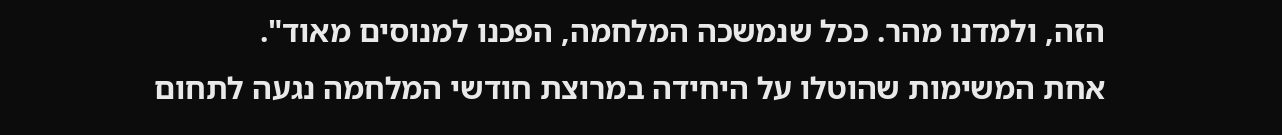הזה, ולמדנו מהר. ככל שנמשכה המלחמה, הפכנו למנוסים מאוד".
אחת המשימות שהוטלו על היחידה במרוצת חודשי המלחמה נגעה לתחום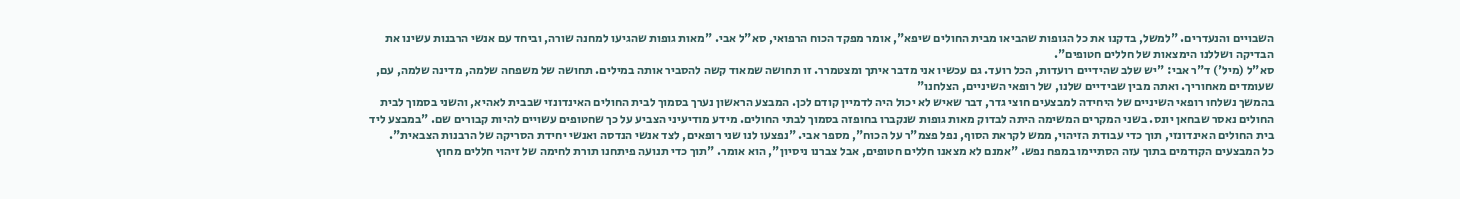השבויים והנעדרים. "למשל, בדקנו את כל הגופות שהביאו מבית החולים שיפא", אומר מפקד הכוח הרפואי, סא"ל אבי. "מאות גופות שהגיעו למחנה שורה, וביחד עם אנשי הרבנות עשינו את הבדיקה ושללנו הימצאות של חללים חטופים".
סא"ל (מיל') ד"ר אבי: "יש שלב שהידיים רועדות, הכל רועד. גם עכשיו אני מדבר איתך ומצטמרר. זו תחושה שמאוד קשה להסביר אותה במילים. תחושה של משפחה שלמה, מדינה שלמה, עם, שעומדים מאחוריך. ואתה מבין שבידיים שלנו, של רופאי השיניים, הצלחנו"
בהמשך נשלחו רופאי השיניים של היחידה למבצעים חוצי גדר, דבר שאיש לא יכול היה לדמיין קודם לכן. המבצע הראשון נערך בסמוך לבית החולים האינדונזי שבבית לאהיא, והשני בסמוך לבית החולים נאסר שבחאן יונס. בשני המקרים המשימה היתה לבדוק מאות גופות שנקברו בחופזה בסמוך לבתי החולים. מידע מודיעיני הצביע על כך שחטופים עשויים להיות קבורים שם. "במבצע ליד בית החולים האינדונזי, תוך כדי עבודת הזיהוי, ממש לקראת הסוף, נפל פצמ"ר על הכוח", מספר אבי. "נפצעו לנו שני רופאים, לצד אנשי הנדסה ואנשי יחידת הסריקה של הרבנות הצבאית".
כל המבצעים הקודמים בתוך עזה הסתיימו במפח נפש. "אמנם לא מצאנו חללים חטופים, אבל צברנו ניסיון", הוא אומר. "תוך כדי תנועה פיתחנו תורת לחימה של זיהוי חללים מחוץ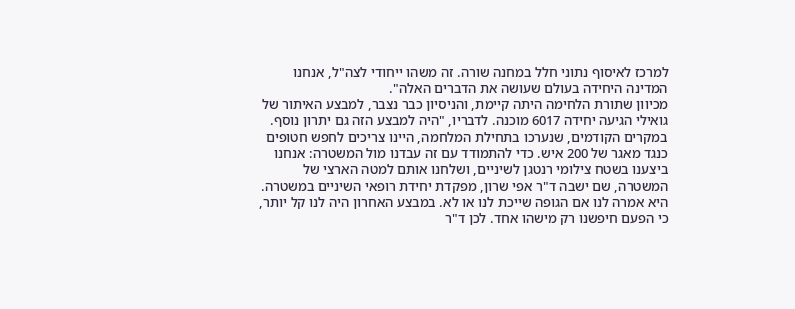למרכז לאיסוף נתוני חלל במחנה שורה. זה משהו ייחודי לצה"ל, אנחנו המדינה היחידה בעולם שעושה את הדברים האלה".
מכיוון שתורת הלחימה היתה קיימת, והניסיון כבר נצבר, למבצע האיתור של גואילי הגיעה יחידה 6017 מוכנה. לדבריו, "היה למבצע הזה גם יתרון נוסף. במקרים הקודמים, שנערכו בתחילת המלחמה, היינו צריכים לחפש חטופים כנגד מאגר של 200 איש. כדי להתמודד עם זה עבדנו מול המשטרה: אנחנו ביצענו בשטח צילומי רנטגן לשיניים, ושלחנו אותם למטה הארצי של המשטרה, שם ישבה ד"ר אפי שרון, מפקדת יחידת רופאי השיניים במשטרה. היא אמרה לנו אם הגופה שייכת לנו או לא. במבצע האחרון היה לנו קל יותר, כי הפעם חיפשנו רק מישהו אחד. לכן ד"ר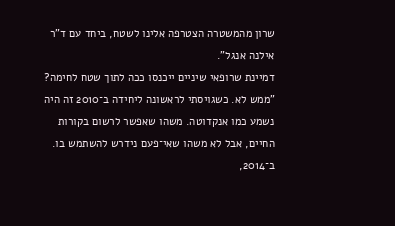שרון מהמשטרה הצטרפה אלינו לשטח, ביחד עם ד"ר אילנה אנגל".
דמיינת שרופאי שיניים ייכנסו ככה לתוך שטח לחימה?
"ממש לא. כשגויסתי לראשונה ליחידה ב־2010 זה היה נשמע כמו אנקדוטה. משהו שאפשר לרשום בקורות החיים, אבל לא משהו שאי־פעם נידרש להשתמש בו. ב־2014,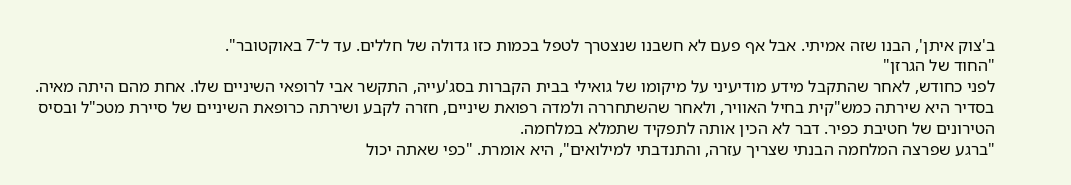ב'צוק איתן', הבנו שזה אמיתי. אבל אף פעם לא חשבנו שנצטרך לטפל בכמות כזו גדולה של חללים. עד ל־7 באוקטובר".
"החוד של הגרזן"
לפני כחודש, לאחר שהתקבל מידע מודיעיני על מיקומו של גואילי בבית הקברות בסג'עייה, התקשר אבי לרופאי השיניים שלו. אחת מהם היתה מאיה. בסדיר היא שירתה כמש"קית בחיל האוויר, ולאחר שהשתחררה ולמדה רפואת שיניים, חזרה לקבע ושירתה כרופאת השיניים של סיירת מטכ"ל ובסיס הטירונים של חטיבת כפיר. דבר לא הכין אותה לתפקיד שתמלא במלחמה.
"ברגע שפרצה המלחמה הבנתי שצריך עזרה, והתנדבתי למילואים", היא אומרת. "כפי שאתה יכול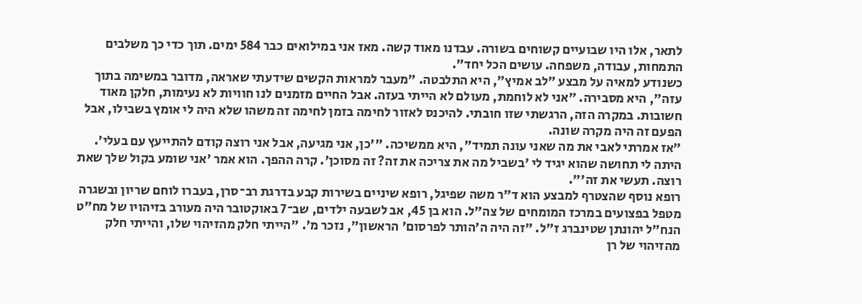לתאר, אלו היו שבועיים קשוחים בשורה. עבדנו מאוד קשה. מאז אני במילואים כבר 584 ימים. תוך כדי כך משלבים התמחות, עבודה, משפחה. עושים הכל יחד".
כשנודע למאיה על מבצע "לב אמיץ", היא התלבטה. "מעבר למראות הקשים שידעתי שאראה, מדובר במשימה בתוך עזה", היא מסבירה. "אני לא לוחמת, מעולם לא הייתי בעזה. אבל החיים מזמנים לנו חוויות לא נעימות, חלקן מאוד חשובות. במקרה הזה, הרגשתי שזו חובתי. להיכנס לאזור לחימה בזמן לחימה זה משהו שלא היה לי אומץ בשבילו, אבל הפעם זה היה מקרה שונה.
"אז אמרתי לאבי את מה שאני עונה תמיד", היא ממשיכה. "'כן, אני מגיעה, אבל אני רוצה קודם להתייעץ עם בעלי'. היתה לי תחושה שהוא יגיד לי 'בשביל מה את צריכה את זה? זה מסוכן'. קרה ההפך. הוא אמר 'אני שומע בקול שלך שאת רוצה. תעשי את זה'".
רופא נוסף שהצטרף למבצע הוא ד"ר משה שפיגל, רופא שיניים בשירות קבע בדרגת רב־סרן, בעברו לוחם שריון ובשגרה מטפל בפצועים במרכז המומחים של צה"ל. הוא בן 45, אב לשבעה ילדים, שב־7 באוקטובר היה מעורב בזיהויו של מח"ט הנח"ל יהונתן שטינברג ז"ל. "זה היה ה'הותר לפרסום' הראשון", נזכר מ'. "הייתי חלק מהזיהוי שלו, והייתי חלק מהזיהוי של רן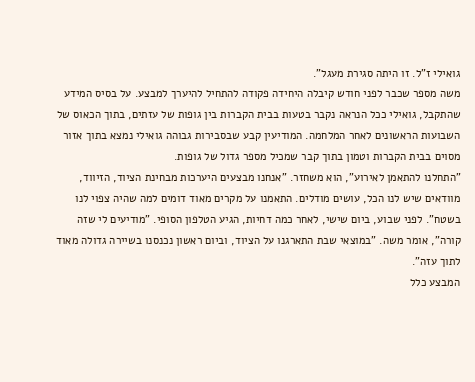גואילי ז"ל. זו היתה סגירת מעגל".
משה מספר שכבר לפני חודש קיבלה היחידה פקודה להתחיל להיערך למבצע. על בסיס המידע שהתקבל, גואילי ככל הנראה נקבר בטעות בבית הקברות בין גופות של עזתים, בתוך הכאוס של השבועות הראשונים לאחר המלחמה. המודיעין קבע שבסבירות גבוהה גואילי נמצא בתוך אזור מסוים בבית הקברות וטמון בתוך קבר שמכיל מספר גדול של גופות.
"התחלנו להתאמן לאירוע", הוא משחזר. "אנחנו מבצעים היערכות מבחינת הציוד, הזיווד, מוודאים שיש לנו הכל, עושים מודלים. התאמנו על מקרים מאוד דומים למה שהיה צפוי לנו בשטח". לפני שבוע, ביום שישי, לאחר כמה דחיות, הגיע הטלפון הסופי. "מודיעים לי שזה קורה", אומר משה. "במוצאי שבת התארגנו על הציוד, וביום ראשון נכנסנו בשיירה גדולה מאוד לתוך עזה".
המבצע כלל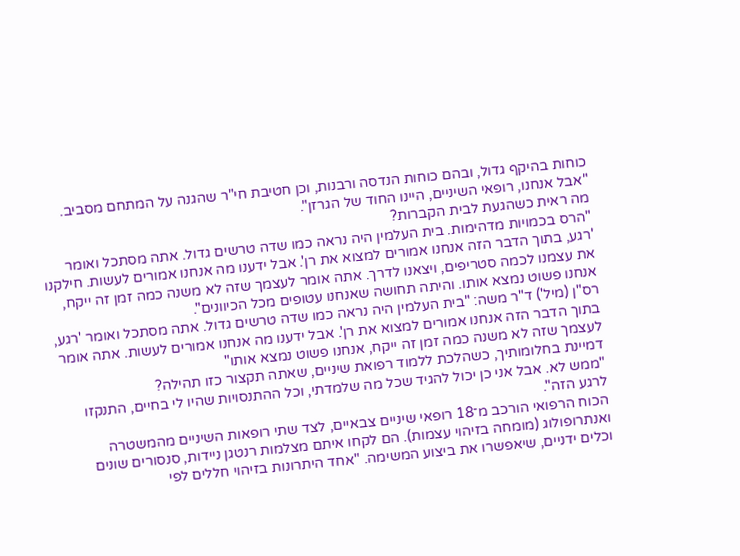כוחות בהיקף גדול, ובהם כוחות הנדסה ורבנות, וכן חטיבת חי"ר שהגנה על המתחם מסביב. "אבל אנחנו, רופאי השיניים, היינו החוד של הגרזן".
מה ראית כשהגעת לבית הקברות?
"הרס בכמויות מדהימות. בית העלמין היה נראה כמו שדה טרשים גדול. אתה מסתכל ואומר 'רגע, בתוך הדבר הזה אנחנו אמורים למצוא את רן'. אבל ידענו מה אנחנו אמורים לעשות. חילקנו את עצמנו לכמה סטריפים, ויצאנו לדרך. אתה אומר לעצמך שזה לא משנה כמה זמן זה ייקח, אנחנו פשוט נמצא אותו. והיתה תחושה שאנחנו עטופים מכל הכיוונים".
רס"ן (מיל') ד"ר משה: "בית העלמין היה נראה כמו שדה טרשים גדול. אתה מסתכל ואומר 'רגע, בתוך הדבר הזה אנחנו אמורים למצוא את רן'. אבל ידענו מה אנחנו אמורים לעשות. אתה אומר לעצמך שזה לא משנה כמה זמן זה ייקח, אנחנו פשוט נמצא אותו"
דמיינת בחלומותיך, כשהלכת ללמוד רפואת שיניים, שאתה תקצור כזו תהילה?
"ממש לא. אבל אני כן יכול להגיד שכל מה שלמדתי, וכל ההתנסויות שהיו לי בחיים, התנקזו לרגע הזה".
הכוח הרפואי הורכב מ־18 רופאי שיניים צבאיים, לצד שתי רופאות השיניים מהמשטרה ואנתרופולוג (מומחה בזיהוי עצמות). הם לקחו איתם מצלמות רנטגן ניידות, סנסורים שונים וכלים ידניים, שיאפשרו את ביצוע המשימה. "אחד היתרונות בזיהוי חללים לפי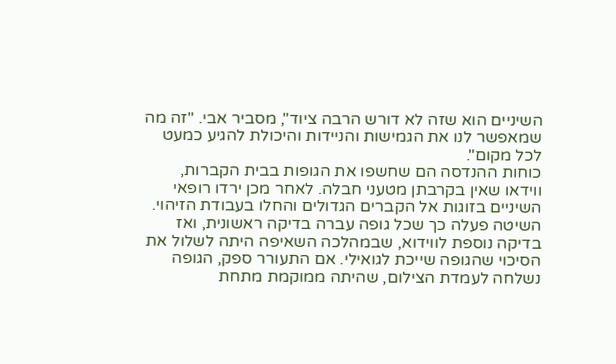השיניים הוא שזה לא דורש הרבה ציוד", מסביר אבי. "זה מה שמאפשר לנו את הגמישות והניידות והיכולת להגיע כמעט לכל מקום".
כוחות ההנדסה הם שחשפו את הגופות בבית הקברות, ווידאו שאין בקרבתן מטעני חבלה. לאחר מכן ירדו רופאי השיניים בזוגות אל הקברים הגדולים והחלו בעבודת הזיהוי. השיטה פעלה כך שכל גופה עברה בדיקה ראשונית, ואז בדיקה נוספת לווידוא, שבמהלכה השאיפה היתה לשלול את הסיכוי שהגופה שייכת לגואילי. אם התעורר ספק, הגופה נשלחה לעמדת הצילום, שהיתה ממוקמת מתחת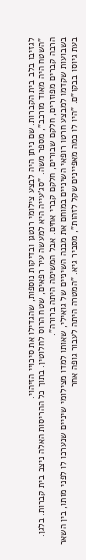לגזיבו בלב בית הקברות. שם ניתן היה לבצע צילומי רנטגן ובדיקות נוספות, שהגדילו את סיכויי הזיהוי.
"השטח היה מאוד מורכב", מספר משה. "סג'עייה היא למעשה עיר רפאים, שטח הרוס לחלוטין. בתוך כל ההריסות האלה ניצב בית קברות. בלגן. הרבה קברים מפוזרים, חלקם שבורים, חלקם קברי אחים. אבל המשימה היתה ברורה".
בשבועות שקדמו למבצע חרטו רופאי השיניים במוחם את מבנה השיניים של גואילי, שאותו למדו מצילומי שיניים שנערכו לו לפני מותו, בין השאר בעת גיוסו בבקו"ם. "היו לו כמה מאפיינים שקל לזהות", מסביר גיא. "המטרה היתה לעבור גופה אחר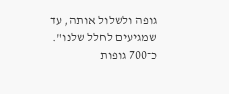גופה ולשלול אותה, עד שמגיעים לחלל שלנו".
כ־700 גופות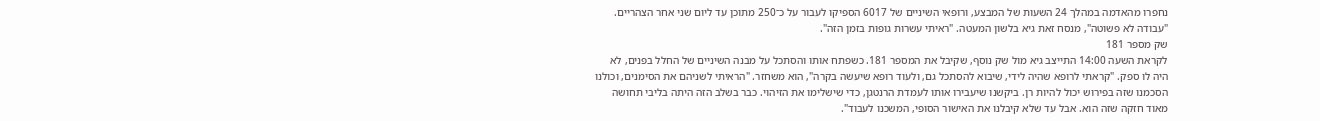נחפרו מהאדמה במהלך 24 השעות של המבצע, ורופאי השיניים של 6017 הספיקו לעבור על כ־250 מתוכן עד ליום שני אחר הצהריים. "עבודה לא פשוטה", מנסח זאת גיא בלשון המעטה. "ראיתי עשרות גופות בזמן הזה".
שק מספר 181
לקראת השעה 14:00 התייצב גיא מול שק נוסף, שקיבל את המספר 181. כשפתח אותו והסתכל על מבנה השיניים של החלל בפנים, לא היה לו ספק. "קראתי לרופא שהיה לידי, שיבוא להסתכל גם, ולעוד רופא שיעשה בקרה", הוא משחזר. "הראיתי לשניהם את הסימנים, וכולנו הסכמנו שזה בפירוש יכול להיות רן. ביקשנו שיעבירו אותו לעמדת הרנטגן, כדי שישלימו את הזיהוי. כבר בשלב הזה היתה בליבי תחושה מאוד חזקה שזה הוא. אבל עד שלא קיבלנו את האישור הסופי, המשכנו לעבוד".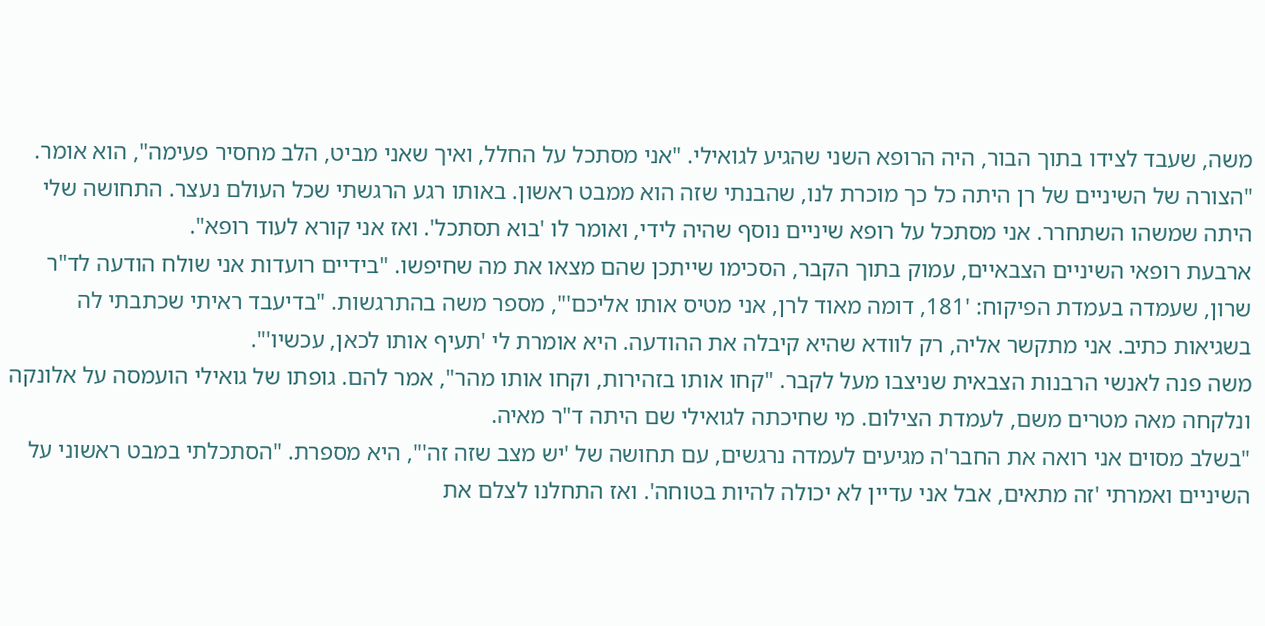משה, שעבד לצידו בתוך הבור, היה הרופא השני שהגיע לגואילי. "אני מסתכל על החלל, ואיך שאני מביט, הלב מחסיר פעימה", הוא אומר. "הצורה של השיניים של רן היתה כל כך מוכרת לנו, שהבנתי שזה הוא ממבט ראשון. באותו רגע הרגשתי שכל העולם נעצר. התחושה שלי היתה שמשהו השתחרר. אני מסתכל על רופא שיניים נוסף שהיה לידי, ואומר לו 'בוא תסתכל'. ואז אני קורא לעוד רופא".
ארבעת רופאי השיניים הצבאיים, עמוק בתוך הקבר, הסכימו שייתכן שהם מצאו את מה שחיפשו. "בידיים רועדות אני שולח הודעה לד"ר שרון, שעמדה בעמדת הפיקוח: '181, דומה מאוד לרן, אני מטיס אותו אליכם'", מספר משה בהתרגשות. "בדיעבד ראיתי שכתבתי לה בשגיאות כתיב. אני מתקשר אליה, רק לוודא שהיא קיבלה את ההודעה. היא אומרת לי 'תעיף אותו לכאן, עכשיו'".
משה פנה לאנשי הרבנות הצבאית שניצבו מעל לקבר. "קחו אותו בזהירות, וקחו אותו מהר", אמר להם. גופתו של גואילי הועמסה על אלונקה ונלקחה מאה מטרים משם, לעמדת הצילום. מי שחיכתה לגואילי שם היתה ד"ר מאיה.
"בשלב מסוים אני רואה את החבר'ה מגיעים לעמדה נרגשים, עם תחושה של 'יש מצב שזה זה'", היא מספרת. "הסתכלתי במבט ראשוני על השיניים ואמרתי 'זה מתאים, אבל אני עדיין לא יכולה להיות בטוחה'. ואז התחלנו לצלם את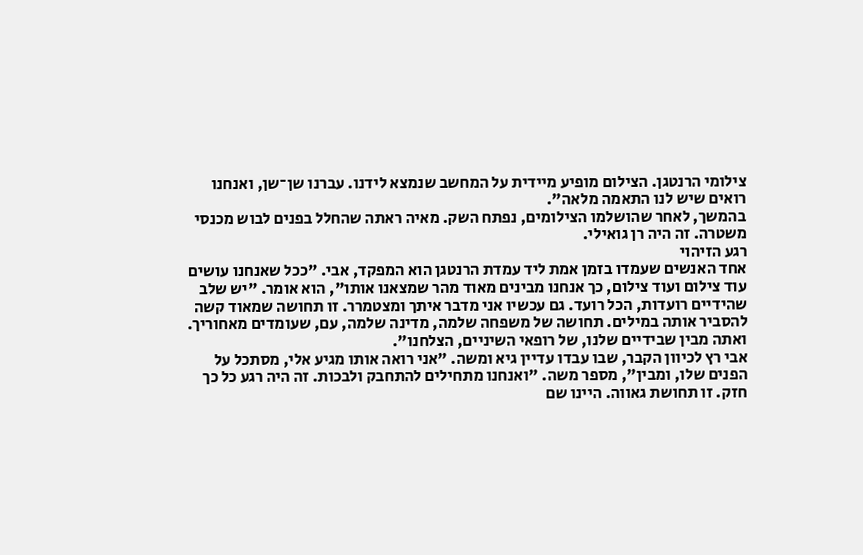צילומי הרנטגן. הצילום מופיע מיידית על המחשב שנמצא לידנו. עברנו שן־שן, ואנחנו רואים שיש לנו התאמה מלאה".
בהמשך, לאחר שהושלמו הצילומים, נפתח השק. מאיה ראתה שהחלל בפנים לבוש מכנסי משטרה. זה היה רן גואילי.
רגע הזיהוי
אחד האנשים שעמדו בזמן אמת ליד עמדת הרנטגן הוא המפקד, אבי. "ככל שאנחנו עושים עוד צילום ועוד צילום, כך אנחנו מבינים מאוד מהר שמצאנו אותו", הוא אומר. "יש שלב שהידיים רועדות, הכל רועד. גם עכשיו אני מדבר איתך ומצטמרר. זו תחושה שמאוד קשה להסביר אותה במילים. תחושה של משפחה שלמה, מדינה שלמה, עם, שעומדים מאחוריך. ואתה מבין שבידיים שלנו, של רופאי השיניים, הצלחנו".
אבי רץ לכיוון הקבר, שבו עבדו עדיין גיא ומשה. "אני רואה אותו מגיע אלי, מסתכל על הפנים שלו, ומבין", מספר משה. "ואנחנו מתחילים להתחבק ולבכות. זה היה רגע כל כך חזק. זו תחושת גאווה. היינו שם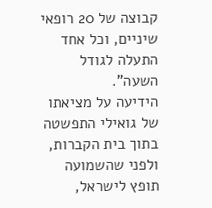קבוצה של 20 רופאי שיניים, וכל אחד התעלה לגודל השעה".
הידיעה על מציאתו של גואילי התפשטה בתוך בית הקברות, ולפני שהשמועה תופץ לישראל,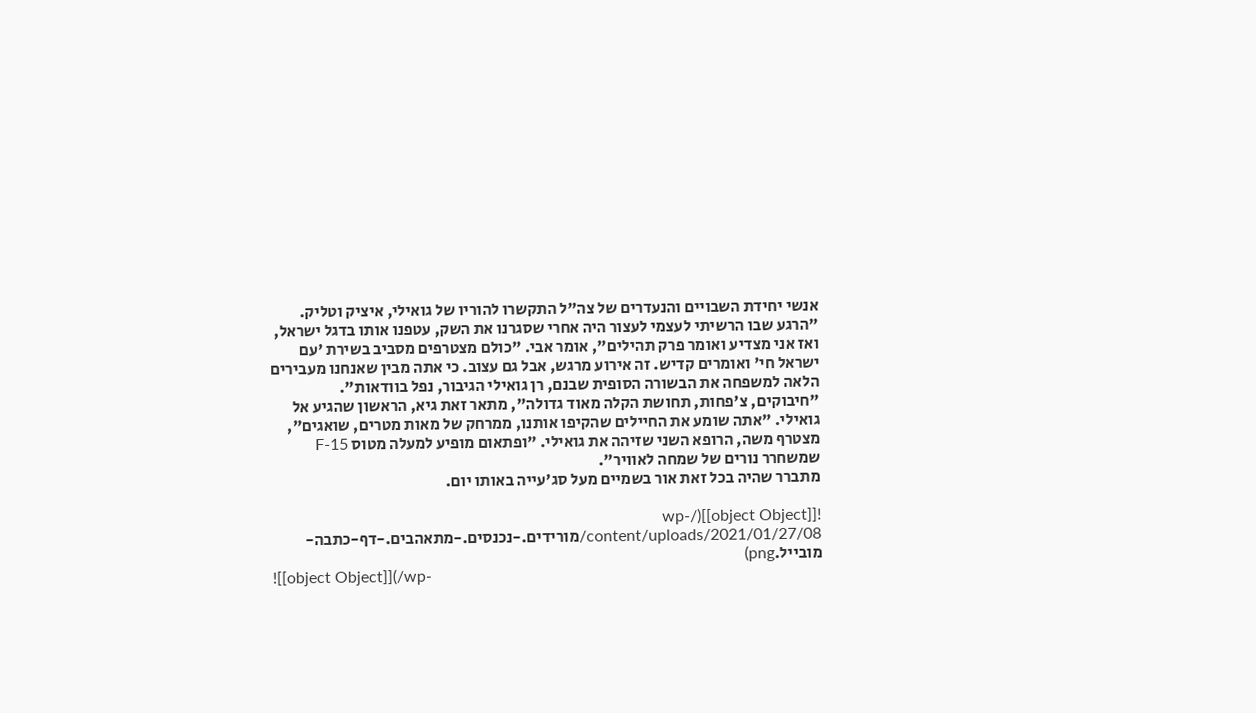אנשי יחידת השבויים והנעדרים של צה"ל התקשרו להוריו של גואילי, איציק וטליק. "הרגע שבו הרשיתי לעצמי לעצור היה אחרי שסגרנו את השק, עטפנו אותו בדגל ישראל, ואז אני מצדיע ואומר פרק תהילים", אומר אבי. "כולם מצטרפים מסביב בשירת 'עם ישראל חי' ואומרים קדיש. זה אירוע מרגש, אבל גם עצוב. כי אתה מבין שאנחנו מעבירים הלאה למשפחה את הבשורה הסופית שבנם, רן גואילי הגיבור, נפל בוודאות".
"חיבוקים, צ'פחות, תחושת הקלה מאוד גדולה", מתאר זאת גיא, הראשון שהגיע אל גואילי. "אתה שומע את החיילים שהקיפו אותנו, ממרחק של מאות מטרים, שואגים", מצטרף משה, הרופא השני שזיהה את גואילי. "ופתאום מופיע למעלה מטוס F-15 שמשחרר נורים של שמחה לאוויר".
מתברר שהיה בכל זאת אור בשמיים מעל סג'עייה באותו יום.

![[object Object]](/wp-content/uploads/2021/01/27/08/מורידים.-נכנסים.-מתאהבים.-דף-כתבה-מובייל.png)
![[object Object]](/wp-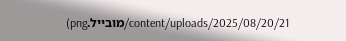content/uploads/2025/08/20/21/מובייל.png)